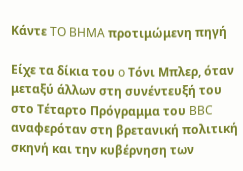Κάντε TO BHMA προτιμώμενη πηγή

Είχε τα δίκια του o Τόνι Μπλερ, όταν μεταξύ άλλων στη συνέντευξή του στο Τέταρτο Πρόγραμμα του BBC αναφερόταν στη βρετανική πολιτική σκηνή και την κυβέρνηση των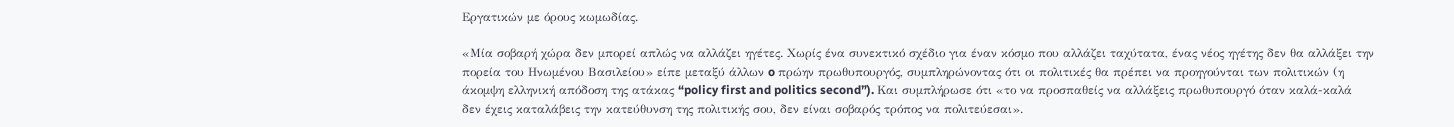Εργατικών με όρους κωμωδίας.

«Μία σοβαρή χώρα δεν μπορεί απλώς να αλλάζει ηγέτες. Χωρίς ένα συνεκτικό σχέδιο για έναν κόσμο που αλλάζει ταχύτατα, ένας νέος ηγέτης δεν θα αλλάξει την πορεία του Ηνωμένου Βασιλείου» είπε μεταξύ άλλων o πρώην πρωθυπουργός, συμπληρώνοντας ότι οι πολιτικές θα πρέπει να προηγούνται των πολιτικών (η άκομψη ελληνική απόδοση της ατάκας “policy first and politics second”). Και συμπλήρωσε ότι «το να προσπαθείς να αλλάξεις πρωθυπουργό όταν καλά-καλά δεν έχεις καταλάβεις την κατεύθυνση της πολιτικής σου, δεν είναι σοβαρός τρόπος να πολιτεύεσαι».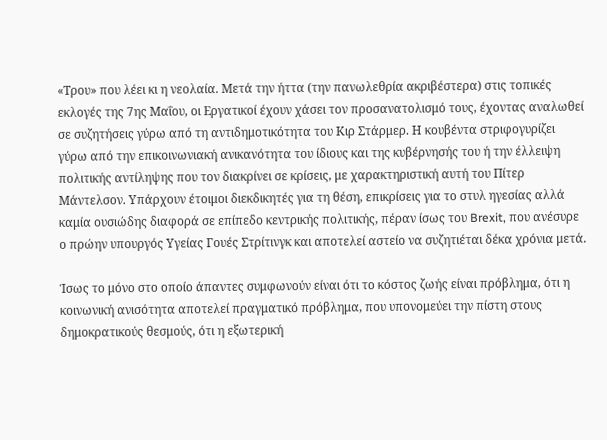«Τρου» που λέει κι η νεολαία. Μετά την ήττα (την πανωλεθρία ακριβέστερα) στις τοπικές εκλογές της 7ης Μαΐου, οι Εργατικοί έχουν χάσει τον προσανατολισμό τους, έχοντας αναλωθεί σε συζητήσεις γύρω από τη αντιδημοτικότητα του Κιρ Στάρμερ. Η κουβέντα στριφογυρίζει γύρω από την επικοινωνιακή ανικανότητα του ίδιους και της κυβέρνησής του ή την έλλειψη πολιτικής αντίληψης που τον διακρίνει σε κρίσεις, με χαρακτηριστική αυτή του Πίτερ Μάντελσον. Υπάρχουν έτοιμοι διεκδικητές για τη θέση, επικρίσεις για το στυλ ηγεσίας αλλά καμία ουσιώδης διαφορά σε επίπεδο κεντρικής πολιτικής, πέραν ίσως του Brexit, που ανέσυρε ο πρώην υπουργός Υγείας Γουές Στρίτινγκ και αποτελεί αστείο να συζητιέται δέκα χρόνια μετά.

Ίσως το μόνο στο οποίο άπαντες συμφωνούν είναι ότι το κόστος ζωής είναι πρόβλημα, ότι η κοινωνική ανισότητα αποτελεί πραγματικό πρόβλημα, που υπονομεύει την πίστη στους δημοκρατικούς θεσμούς, ότι η εξωτερική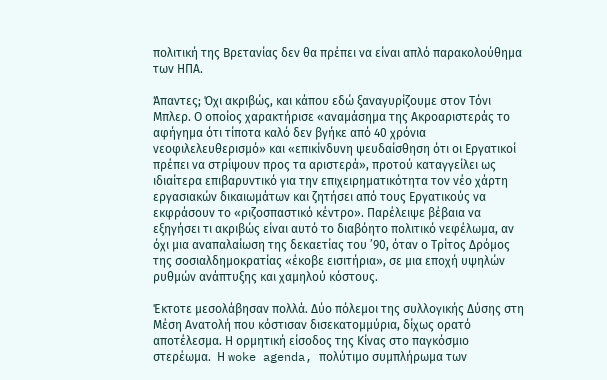πολιτική της Βρετανίας δεν θα πρέπει να είναι απλό παρακολούθημα των ΗΠΑ.

Άπαντες; Όχι ακριβώς, και κάπου εδώ ξαναγυρίζουμε στον Τόνι Μπλερ. Ο οποίος χαρακτήρισε «αναμάσημα της Ακροαριστεράς το αφήγημα ότι τίποτα καλό δεν βγήκε από 40 χρόνια νεοφιλελευθερισμό» και «επικίνδυνη ψευδαίσθηση ότι οι Εργατικοί πρέπει να στρίψουν προς τα αριστερά», προτού καταγγείλει ως ιδιαίτερα επιβαρυντικό για την επιχειρηματικότητα τον νέο χάρτη εργασιακών δικαιωμάτων και ζητήσει από τους Εργατικούς να εκφράσουν το «ριζοσπαστικό κέντρο». Παρέλειψε βέβαια να εξηγήσει τι ακριβώς είναι αυτό το διαβόητο πολιτικό νεφέλωμα, αν όχι μια αναπαλαίωση της δεκαετίας του ’90, όταν ο Τρίτος Δρόμος της σοσιαλδημοκρατίας «έκοβε εισιτήρια», σε μια εποχή υψηλών ρυθμών ανάπτυξης και χαμηλού κόστους.

Έκτοτε μεσολάβησαν πολλά. Δύο πόλεμοι της συλλογικής Δύσης στη Μέση Ανατολή που κόστισαν δισεκατομμύρια, δίχως ορατό αποτέλεσμα. Η ορμητική είσοδος της Κίνας στο παγκόσμιο στερέωμα.  Η woke agenda, πολύτιμο συμπλήρωμα των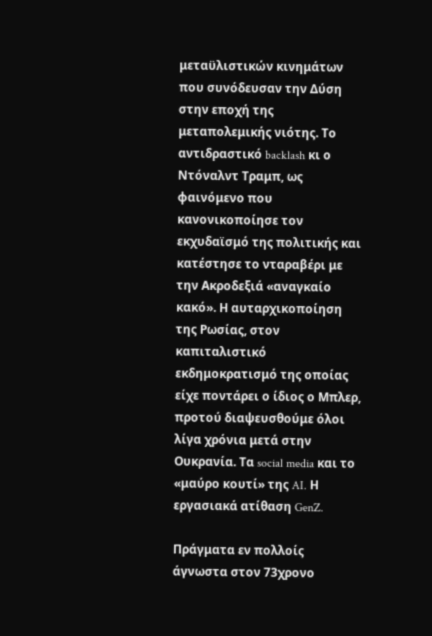μεταϋλιστικών κινημάτων που συνόδευσαν την Δύση στην εποχή της μεταπολεμικής νιότης. Το αντιδραστικό backlash κι ο Ντόναλντ Τραμπ, ως φαινόμενο που κανονικοποίησε τον εκχυδαϊσμό της πολιτικής και κατέστησε το νταραβέρι με την Ακροδεξιά «αναγκαίο κακό». Η αυταρχικοποίηση της Ρωσίας, στον καπιταλιστικό εκδημοκρατισμό της οποίας είχε ποντάρει ο ίδιος ο Μπλερ, προτού διαψευσθούμε όλοι λίγα χρόνια μετά στην Ουκρανία. Τα social media και το «μαύρο κουτί» της AI. Η εργασιακά ατίθαση GenZ.

Πράγματα εν πολλοίς άγνωστα στον 73χρονο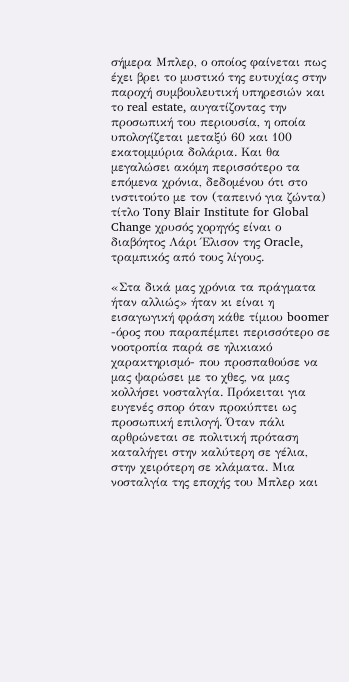σήμερα Μπλερ, ο οποίος φαίνεται πως έχει βρει το μυστικό της ευτυχίας στην παροχή συμβουλευτική υπηρεσιών και το real estate, αυγατίζοντας την προσωπική του περιουσία, η οποία υπολογίζεται μεταξύ 60 και 100 εκατομμύρια δολάρια. Και θα μεγαλώσει ακόμη περισσότερο τα επόμενα χρόνια, δεδομένου ότι στο ινστιτούτο με τον (ταπεινό για ζώντα) τίτλο Tony Blair Institute for Global Change χρυσός χορηγός είναι ο διαβόητος Λάρι Έλισον της Oracle, τραμπικός από τους λίγους.

«Στα δικά μας χρόνια τα πράγματα ήταν αλλιώς» ήταν κι είναι η εισαγωγική φράση κάθε τίμιου boomer -όρος που παραπέμπει περισσότερο σε νοοτροπία παρά σε ηλικιακό χαρακτηρισμό- που προσπαθούσε να μας ψαρώσει με το χθες, να μας κολλήσει νοσταλγία. Πρόκειται για ευγενές σπορ όταν προκύπτει ως προσωπική επιλογή. Όταν πάλι αρθρώνεται σε πολιτική πρόταση καταλήγει στην καλύτερη σε γέλια, στην χειρότερη σε κλάματα. Μια νοσταλγία της εποχής του Μπλερ και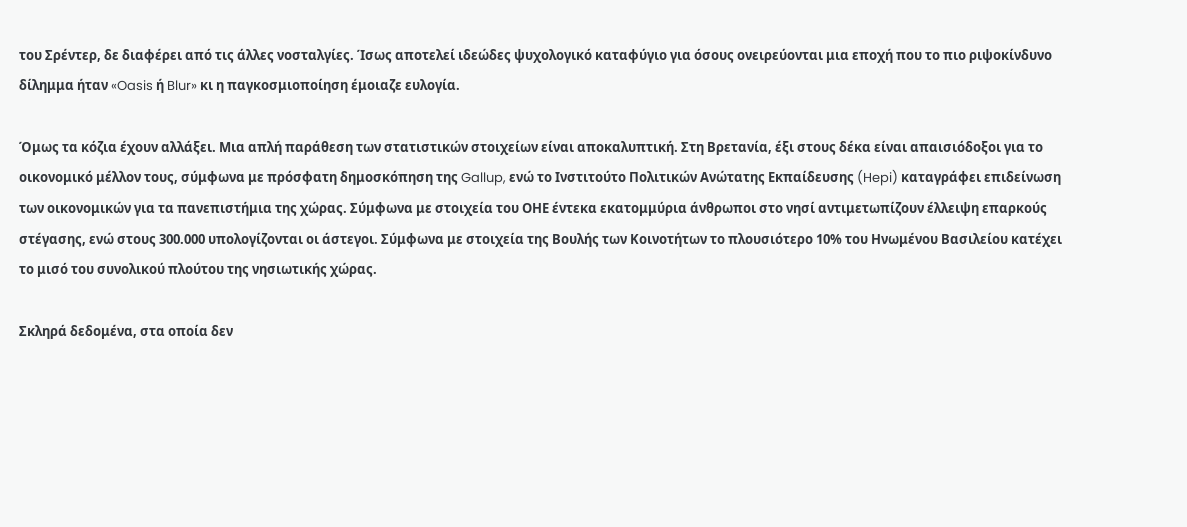του Σρέντερ, δε διαφέρει από τις άλλες νοσταλγίες. Ίσως αποτελεί ιδεώδες ψυχολογικό καταφύγιο για όσους ονειρεύονται μια εποχή που το πιο ριψοκίνδυνο δίλημμα ήταν «Oasis ή Blur» κι η παγκοσμιοποίηση έμοιαζε ευλογία.

Όμως τα κόζια έχουν αλλάξει. Μια απλή παράθεση των στατιστικών στοιχείων είναι αποκαλυπτική. Στη Βρετανία, έξι στους δέκα είναι απαισιόδοξοι για το οικονομικό μέλλον τους, σύμφωνα με πρόσφατη δημοσκόπηση της Gallup, ενώ το Ινστιτούτο Πολιτικών Ανώτατης Εκπαίδευσης (Hepi) καταγράφει επιδείνωση των οικονομικών για τα πανεπιστήμια της χώρας. Σύμφωνα με στοιχεία του ΟΗΕ έντεκα εκατομμύρια άνθρωποι στο νησί αντιμετωπίζουν έλλειψη επαρκούς στέγασης, ενώ στους 300.000 υπολογίζονται οι άστεγοι. Σύμφωνα με στοιχεία της Βουλής των Κοινοτήτων το πλουσιότερο 10% του Ηνωμένου Βασιλείου κατέχει το μισό του συνολικού πλούτου της νησιωτικής χώρας.

Σκληρά δεδομένα, στα οποία δεν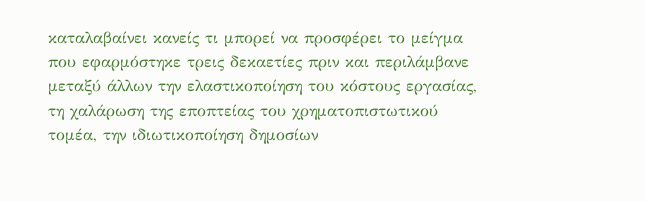καταλαβαίνει κανείς τι μπορεί να προσφέρει το μείγμα που εφαρμόστηκε τρεις δεκαετίες πριν και περιλάμβανε μεταξύ άλλων την ελαστικοποίηση του κόστους εργασίας, τη χαλάρωση της εποπτείας του χρηματοπιστωτικού τομέα, την ιδιωτικοποίηση δημοσίων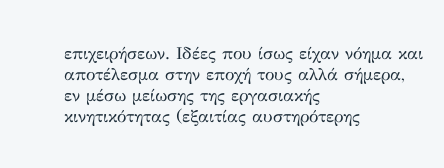επιχειρήσεων. Ιδέες που ίσως είχαν νόημα και αποτέλεσμα στην εποχή τους αλλά σήμερα, εν μέσω μείωσης της εργασιακής κινητικότητας (εξαιτίας αυστηρότερης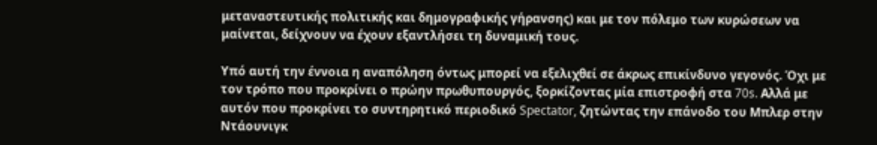μεταναστευτικής πολιτικής και δημογραφικής γήρανσης) και με τον πόλεμο των κυρώσεων να μαίνεται, δείχνουν να έχουν εξαντλήσει τη δυναμική τους.

Υπό αυτή την έννοια η αναπόληση όντως μπορεί να εξελιχθεί σε άκρως επικίνδυνο γεγονός. Όχι με τον τρόπο που προκρίνει ο πρώην πρωθυπουργός, ξορκίζοντας μία επιστροφή στα 70s. Αλλά με αυτόν που προκρίνει το συντηρητικό περιοδικό Spectator, ζητώντας την επάνοδο του Μπλερ στην Ντάουνιγκ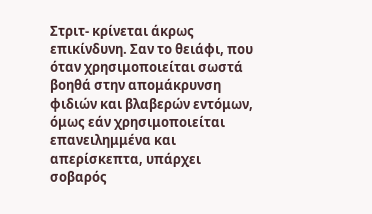Στριτ- κρίνεται άκρως επικίνδυνη. Σαν το θειάφι, που όταν χρησιμοποιείται σωστά βοηθά στην απομάκρυνση φιδιών και βλαβερών εντόμων, όμως εάν χρησιμοποιείται επανειλημμένα και απερίσκεπτα, υπάρχει σοβαρός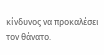κίνδυνος να προκαλέσει τον θάνατο.